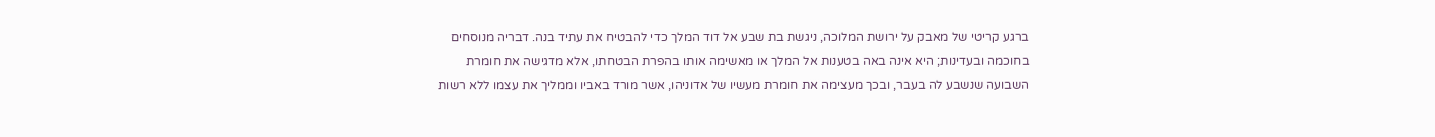ברגע קריטי של מאבק על ירושת המלוכה, ניגשת בת שבע אל דוד המלך כדי להבטיח את עתיד בנה. דבריה מנוסחים בחוכמה ובעדינות; היא אינה באה בטענות אל המלך או מאשימה אותו בהפרת הבטחתו, אלא מדגישה את חומרת השבועה שנשבע לה בעבר, ובכך מעצימה את חומרת מעשיו של אדוניהו, אשר מורד באביו וממליך את עצמו ללא רשות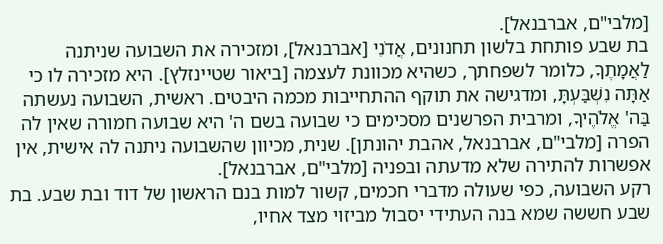[מלבי"ם, אברבנאל].
בת שבע פותחת בלשון תחנונים, אֲדֹנִי [אברבנאל], ומזכירה את השבועה שניתנה לַאֲמָתֶךָ, כלומר לשפחתך, כשהיא מכוונת לעצמה [ביאור שטיינזלץ]. היא מזכירה לו כי אַתָּה נִשְׁבַּעְתָּ, ומדגישה את תוקף ההתחייבות מכמה היבטים. ראשית, השבועה נעשתה בַּה' אֱלֹהֶיךָ, ומרבית הפרשנים מסכימים כי שבועה בשם ה' היא שבועה חמורה שאין לה הפרה [מלבי"ם, אברבנאל, אהבת יהונתן]. שנית, מכיוון שהשבועה ניתנה לה אישית, אין אפשרות להתירה שלא מדעתה ובפניה [מלבי"ם, אברבנאל].
רקע השבועה, כפי שעולה מדברי חכמים, קשור למות בנם הראשון של דוד ובת שבע. בת שבע חששה שמא בנה העתידי יסבול מביזוי מצד אחיו,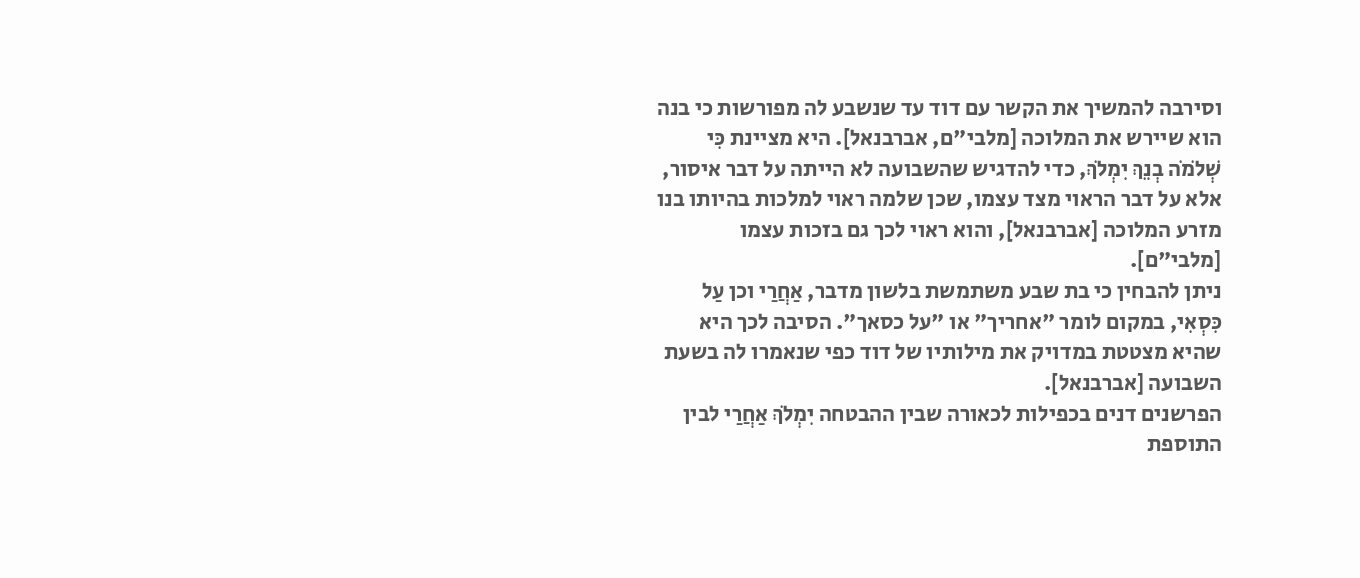וסירבה להמשיך את הקשר עם דוד עד שנשבע לה מפורשות כי בנה הוא שיירש את המלוכה [מלבי"ם, אברבנאל]. היא מציינת כִּי שְׁלֹמֹה בְנֵךְ יִמְלֹךְ, כדי להדגיש שהשבועה לא הייתה על דבר איסור, אלא על דבר הראוי מצד עצמו, שכן שלמה ראוי למלכות בהיותו בנו מזרע המלוכה [אברבנאל], והוא ראוי לכך גם בזכות עצמו [מלבי"ם].
ניתן להבחין כי בת שבע משתמשת בלשון מדבר, אַחֲרַי וכן עַל כִּסְאִי, במקום לומר "אחריך" או "על כסאך". הסיבה לכך היא שהיא מצטטת במדויק את מילותיו של דוד כפי שנאמרו לה בשעת השבועה [אברבנאל].
הפרשנים דנים בכפילות לכאורה שבין ההבטחה יִמְלֹךְ אַחֲרַי לבין התוספת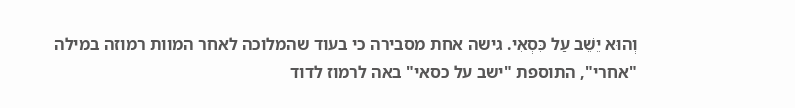וְהוּא יֵשֵׁב עַל כִּסְאִי. גישה אחת מסבירה כי בעוד שהמלוכה לאחר המוות רמוזה במילה "אחרי", התוספת "ישב על כסאי" באה לרמוז לדוד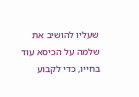שעליו להושיב את שלמה על הכיסא עוד בחייו, כדי לקבוע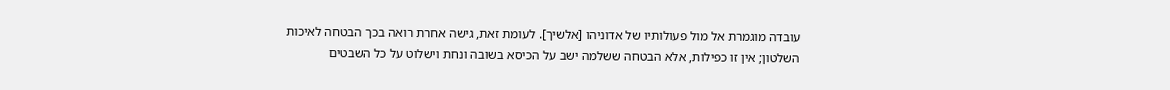עובדה מוגמרת אל מול פעולותיו של אדוניהו [אלשיך]. לעומת זאת, גישה אחרת רואה בכך הבטחה לאיכות השלטון; אין זו כפילות, אלא הבטחה ששלמה ישב על הכיסא בשובה ונחת וישלוט על כל השבטים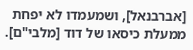[אברבנאל], ושמעמדו לא יפחת ממעלת כיסאו של דוד [מלבי"ם].